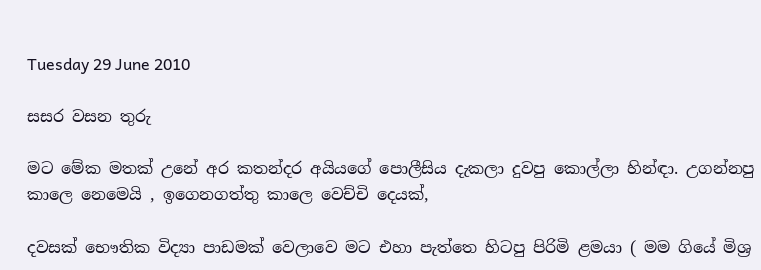Tuesday 29 June 2010

සසර වසන තුරු

මට මේක මතක් උනේ අර කතන්දර අයියගේ පොලීසිය දැකලා දුවපු කොල්ලා හින්ඳා. උගන්නපු කාලෙ නෙමෙයි , ඉගෙනගත්තු කාලෙ වෙච්චි දෙයක්,

දවසක් භෞතික විද්‍යා පාඩමක් වෙලාවෙ මට එහා පැත්තෙ හිටපු පිරිමි ළමයා ( මම ගියේ මිශ්‍ර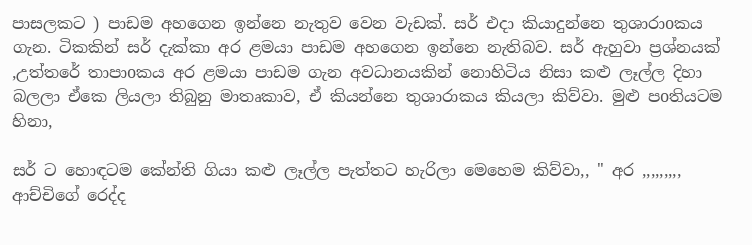පාසලකට ) පාඩම අහගෙන ඉන්නෙ නැතුව වෙන වැඩක්. සර් එදා කියාදුන්නෙ තුශාරාoකය ගැන. ටිකකින් සර් දැක්කා අර ළමයා පාඩම අහගෙන ඉන්නෙ නැතිබව. සර් ඇහුවා ප්‍රශ්නයක් ,උත්තරේ තාපාoකය අර ළමයා පාඩම ගැන අවධානයකින් නොහිටිය නිසා කළු ලෑල්ල දිහා බලලා ඒකෙ ලියලා තිබුනු මාතෘකාව, ඒ කියන්නෙ තුශාරාකය කියලා කිව්වා. මුළු පoතියටම හිනා,

සර් ට හොඳටම කේන්ති ගියා කළු ලෑල්ල පැත්තට හැරිලා මෙහෙම කිව්වා,, " අර ,,,,,,,,, ආච්චිගේ රෙද්ද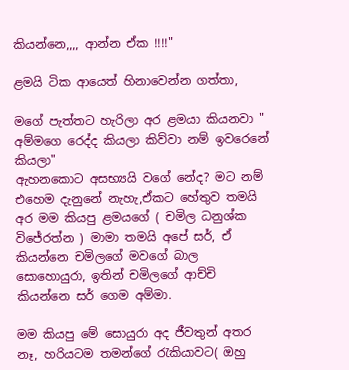කියන්නෙ,,,, ආන්න ඒක !!!!"

ළමයි ටික ආයෙත් හිනාවෙන්න ගත්තා,

මගේ පැත්තට හැරිලා අර ළමයා කියනවා " අම්මගෙ රෙද්ද කියලා කිව්වා නම් ඉවරෙනේ කියලා"
ඇහනකොට අසභ්‍යයි වගේ නේද? මට නම් එහෙම දැනුනේ නැහැ,ඒකට හේතුව තමයි අර මම කියපු ළමයගේ ( චමිල ධනුශ්ක විජේරත්න ) මාමා තමයි අපේ සර්, ඒ කියන්නෙ චමිලගේ මවගේ බාල සොහොයුරා, ඉතින් චමිලගේ ආච්චි කියන්නෙ සර් ගෙම අම්මා.

මම කියපු මේ සොයුරා අද ජීවතුන් අතර නෑ, හරියටම තමන්ගේ රැකියාවට( ඔහු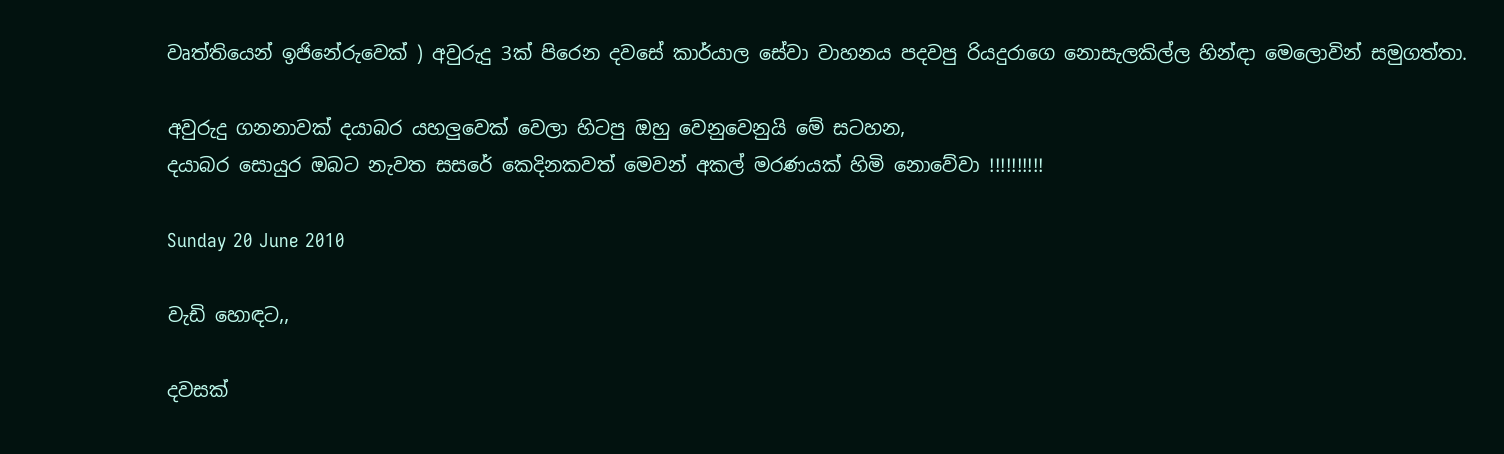වෘත්තියෙන් ඉජිනේරුවෙක් ) අවුරුදු 3ක් පිරෙන දවසේ කාර්යාල සේවා වාහනය පදවපු රියදුරාගෙ නොසැලකිල්ල හින්ඳා මෙලොවින් සමුගත්තා.

අවුරුදු ගනනාවක් දයාබර යහලුවෙක් වෙලා හිටපු ඔහු වෙනුවෙනුයි මේ සටහන,
දයාබර සොයුර ඔබට නැවත සසරේ කෙදිනකවත් මෙවන් අකල් මරණයක් හිමි නොවේවා !!!!!!!!!!

Sunday 20 June 2010

වැඩි හොඳට,,

දවසක්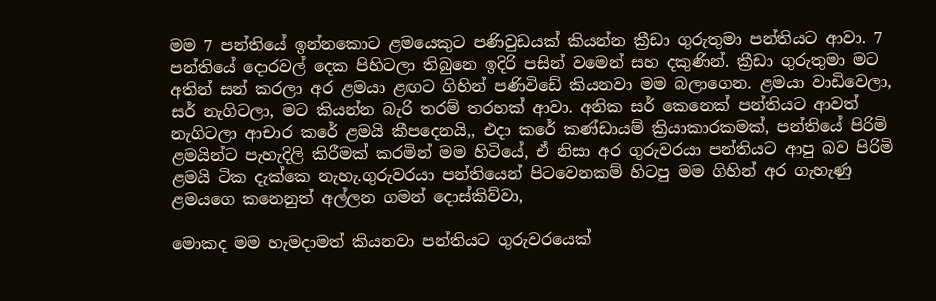මම 7 පන්තියේ ඉන්නකොට ළමයෙකුට පණිවුඩයක් කියන්න ක්‍රීඩා ගුරුතුමා පන්තියට ආවා. 7 පන්තියේ දොරවල් දෙක පිහිටලා තිබුනෙ ඉදිරි පසින් වමෙන් සහ දකුණින්. ක්‍රීඩා ගුරුතුමා මට අතින් සන් කරලා අර ළමයා ළඟට ගිහින් පණිවිඩේ කියනවා මම බලාගෙන. ළමයා වාඩිවෙලා, සර් නැගිටලා, මට කියන්න බැරි තරම් තරහක් ආවා. අනික සර් කෙනෙක් පන්තියට ආවත් නැගිටලා ආචාර කරේ ළමයි කීපදෙනයි,, එදා කරේ කණ්ඩායම් ක්‍රියාකාරකමක්, පන්තියේ පිරිමි ළමයින්ට පැහැදිලි කිරීමක් කරමින් මම හිටියේ, ඒ නිසා අර ගුරුවරයා පන්තියට ආපු බව පිරිමි ළමයි ටික දැක්කෙ නැහැ.ගුරුවරයා පන්තියෙන් පිටවෙනකම් හිටපු මම ගිහින් අර ගැහැණු ළමයගෙ කනෙනුත් අල්ලන ගමන් දොස්කිව්වා,

මොකද මම හැමදාමත් කියනවා පන්තියට ගුරුවරයෙක්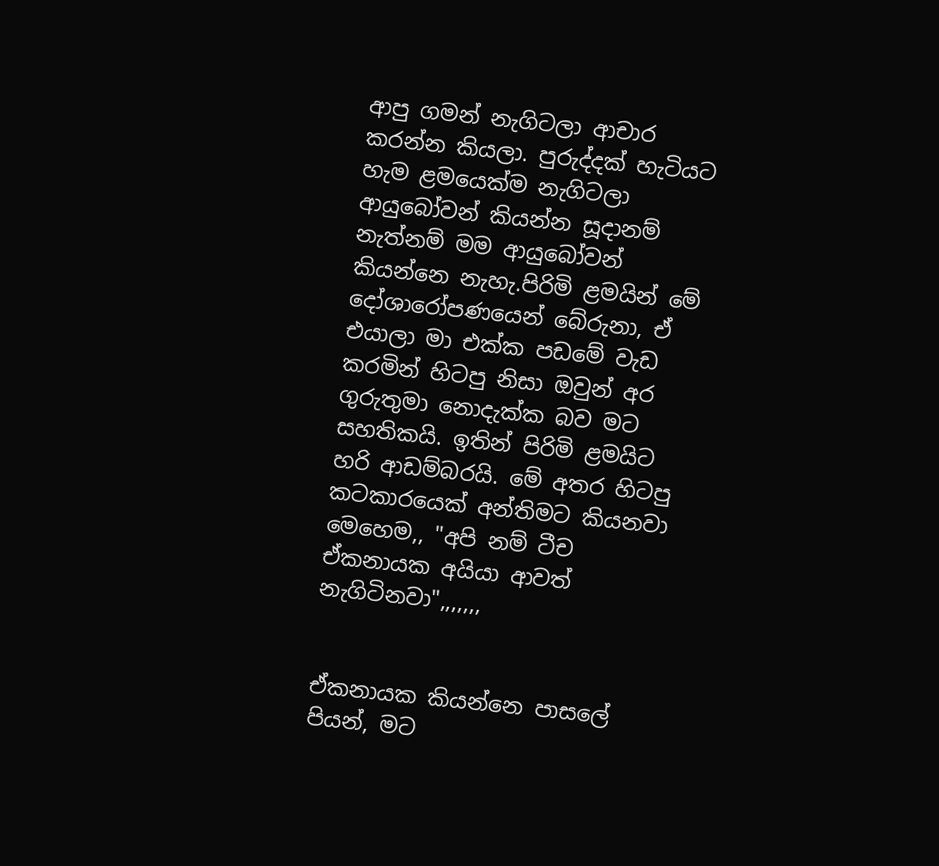ආපු ගමන් නැගිටලා ආචාර කරන්න කියලා. පුරුද්දක් හැටියට හැම ළමයෙක්ම නැගිටලා ආයුබෝවන් කියන්න සූදානම් නැත්නම් මම ආයුබෝවන් කියන්නෙ නැහැ.පිරිමි ළමයින් මේ දෝශාරෝපණයෙන් බේරුනා, ඒ එයාලා මා එක්ක පඩමේ වැඩ කරමින් හිටපු නිසා ඔවුන් අර ගුරුතුමා නොදැක්ක බව මට සහතිකයි. ඉතින් පිරිමි ළමයිට හරි ආඩම්බරයි. මේ අතර හිටපු කටකාරයෙක් අන්තිමට කියනවා මෙහෙම,, "අපි නම් ටීච ඒකනායක අයියා ආවත් නැගිටිනවා",,,,,,,


ඒකනායක කියන්නෙ පාසලේ පියන්, මට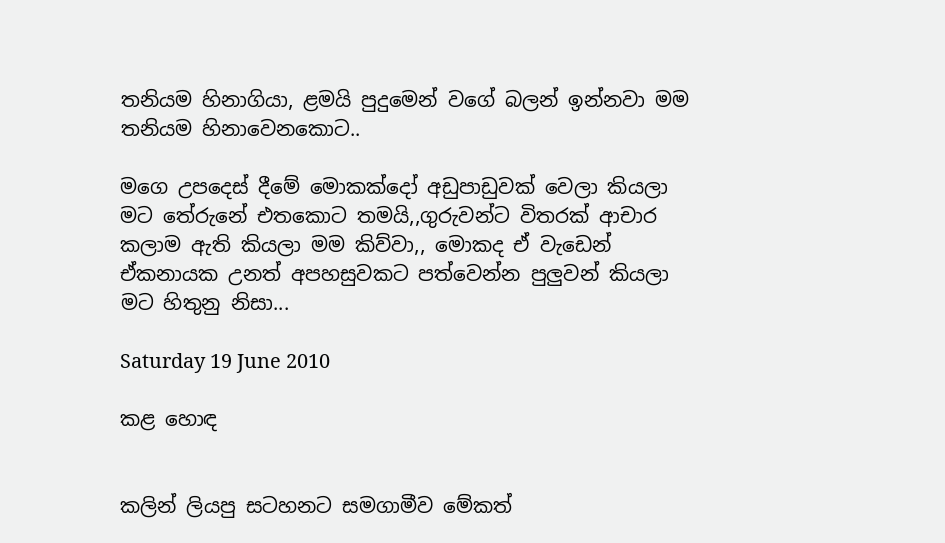තනියම හිනාගියා, ළමයි පුදුමෙන් වගේ බලන් ඉන්නවා මම තනියම හිනාවෙනකොට..

මගෙ උපදෙස් දීමේ මොකක්දෝ අඩුපාඩුවක් වෙලා කියලා මට තේරුනේ එතකොට තමයි,,ගුරුවන්ට විතරක් ආචාර කලාම ඇති කියලා මම කිව්වා,, මොකද ඒ වැඩෙන් ඒකනායක උනත් අපහසුවකට පත්වෙන්න පුලුවන් කියලා මට හිතුනු නිසා...

Saturday 19 June 2010

කළ හොඳ


කලින් ලියපු සටහනට සමගාමීව මේකත්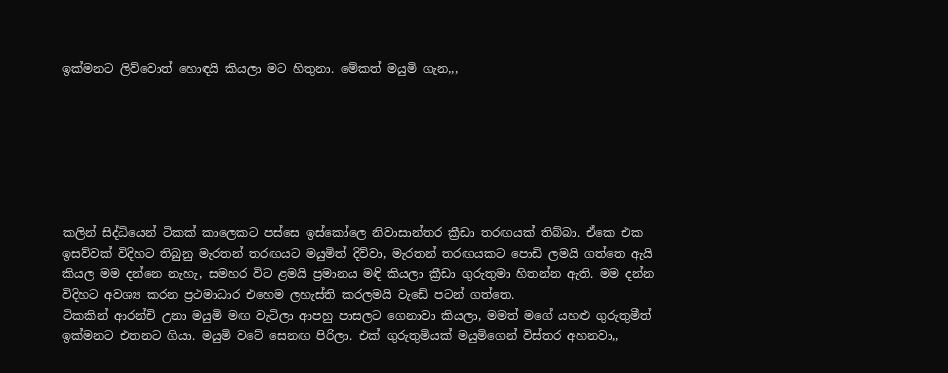ඉක්මනට ලිව්වොත් හොඳයි කියලා මට හිතුනා. මේකත් මයුමි ගැන,,,







කලින් සිද්ධියෙන් ටිකක් කාලෙකට පස්සෙ ඉස්කෝලෙ නිවාසාන්තර ක්‍රීඩා තරඟයක් තිබ්බා. ඒකෙ එක ඉසව්වක් විදිහට තිබුනු මැරතන් තරඟයට මයුමිත් දිව්වා, මැරතන් තරඟයකට පොඩි ලමයි ගත්තෙ ඇයි කියල මම දන්නෙ නැහැ, සමහර විට ළමයි ප්‍රමානය මඳි කියලා ක්‍රීඩා ගුරුතුමා හිතන්න ඇති. මම දන්න විදිහට අවශ්‍ය කරන ප්‍රථමාධාර එහෙම ලහැස්ති කරලමයි වැඩේ පටන් ගත්තෙ.
ටිකකින් ආරන්චි උනා මයුමි මඟ වැටිලා ආපහු පාසලට ගෙනාවා කියලා, මමත් මගේ යහළු ගුරුතුමීත් ඉක්මනට එතනට ගියා. මයුමි වටේ සෙනඟ පිරිලා. එක් ගුරුතුමියක් මයුමිගෙන් විස්තර අහනවා,,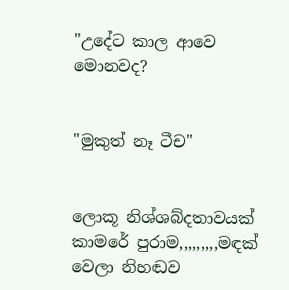"උදේට කාල ආවෙ මොනවද?


"මුකුත් නෑ ටීච"


ලොකූ නිශ්ශබ්දතාවයක් කාමරේ පුරාම,,,,,,,,,මඳක් වෙලා නිහඬව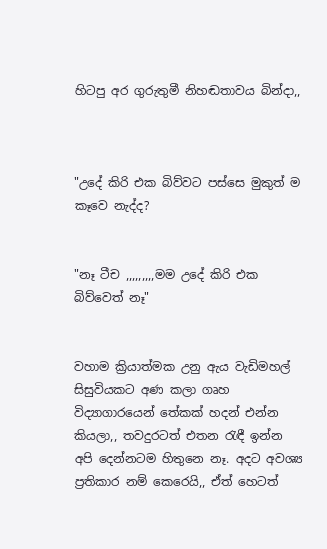හිටපු අර ගුරුතුමී නිහඬතාවය බින්දා,,



"උදේ කිරි එක බිව්වට පස්සෙ මුකුත් ම කෑවෙ නැද්ද?


"නෑ ටීච ,,,,,,,,,මම උදේ කිරි එක බිව්වෙත් නෑ"


වහාම ක්‍රියාත්මක උනු ඇය වැඩිමහල් සිසුවියකට අණ කලා ගෘහ විද්‍යාගාරයෙන් තේකක් හදන් එන්න කියලා,, තවදුරටත් එතන රැඳී ඉන්න අපි දෙන්නටම හිතුනෙ නෑ. අදට අවශ්‍ය ප්‍රතිකාර නම් කෙරෙයි,, ඒත් හෙටත්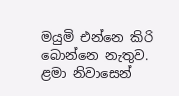මයුමි එන්නෙ කිරි බොන්නෙ නැතුව. ළමා නිවාසෙන්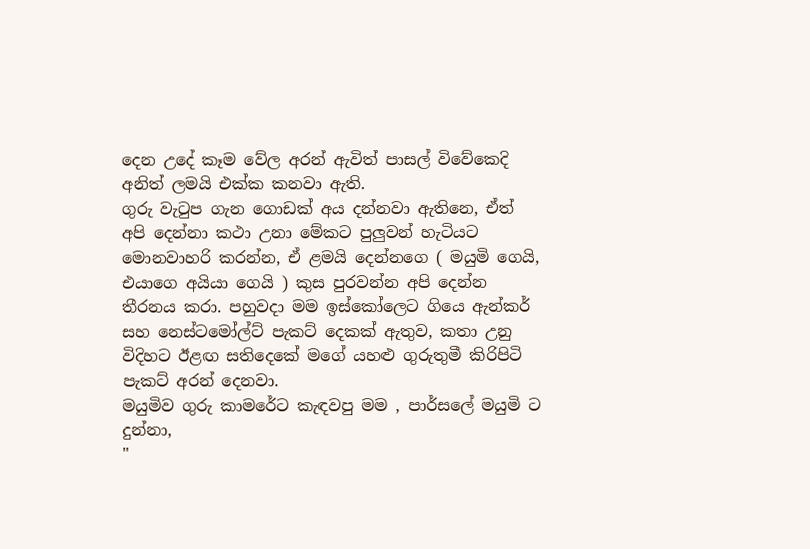දෙන උදේ කෑම වේල අරන් ඇවිත් පාසල් විවේකෙදි අනිත් ලමයි එක්ක කනවා ඇති.
ගුරු වැටුප ගැන ගොඩක් අය දන්නවා ඇතිනෙ, ඒත් අපි දෙන්නා කථා උනා මේකට පුලුවන් හැටියට මොනවාහරි කරන්න, ඒ ළමයි දෙන්නගෙ ( මයුමි ගෙයි, එයාගෙ අයියා ගෙයි ) කුස පුරවන්න අපි දෙන්න තීරනය කරා. පහුවදා මම ඉස්කෝලෙට ගියෙ ඇන්කර් සහ නෙස්ටමෝල්ට් පැකට් දෙකක් ඇතුව, කතා උනු විදිහට ඊළඟ සතිදෙකේ මගේ යහළු ගුරුතුමී කිරිපිටි පැකට් අරන් දෙනවා.
මයුමිව ගුරු කාමරේට කැඳවපු මම , පාර්සලේ මයුමි ට දුන්නා,
"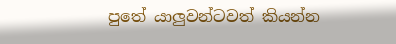පුතේ යාලුවන්ටවත් කියන්න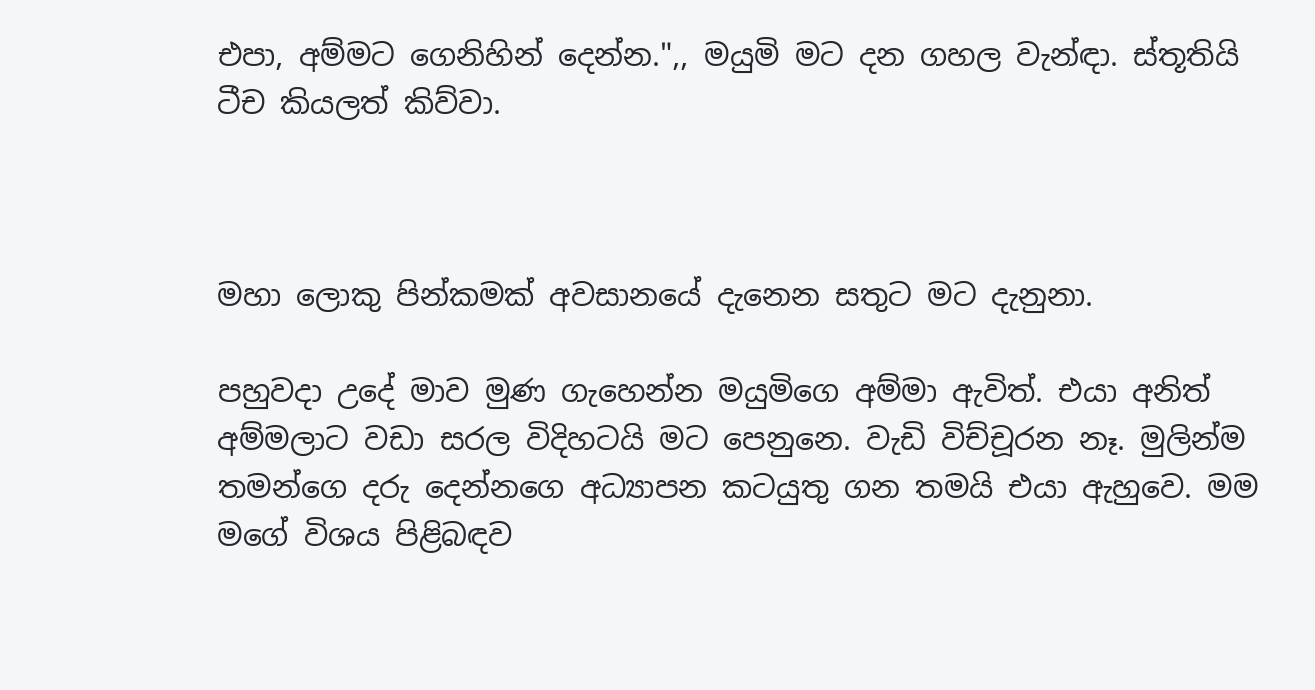එපා, අම්මට ගෙනිහින් දෙන්න.",, මයුමි මට දන ගහල වැන්ඳා. ස්තූතියි ටීච කියලත් කිව්වා.



මහා ලොකු පින්කමක් අවසානයේ දැනෙන සතුට මට දැනුනා.

පහුවදා උදේ මාව මුණ ගැහෙන්න මයුමිගෙ අම්මා ඇවිත්. එයා අනිත් අම්මලාට වඩා සරල විදිහටයි මට පෙනුනෙ. වැඩි විච්චූරන නෑ. මුලින්ම තමන්ගෙ දරු දෙන්නගෙ අධ්‍යාපන කටයුතු ගන තමයි එයා ඇහුවෙ. මම මගේ විශය පිළිබඳව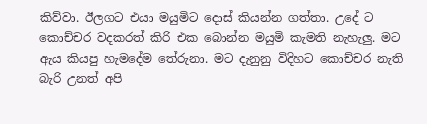කිව්වා. ඊලගට එයා මයුමිට දොස් කියන්න ගත්තා. උදේ ට කොච්චර වදකරත් කිරි එක බොන්න මයුමි කැමති නැහැලු. මට ඇය කියපු හැමදේම තේරුනා. මට දැනුනු විදිහට කොච්චර නැති බැරි උනත් අපි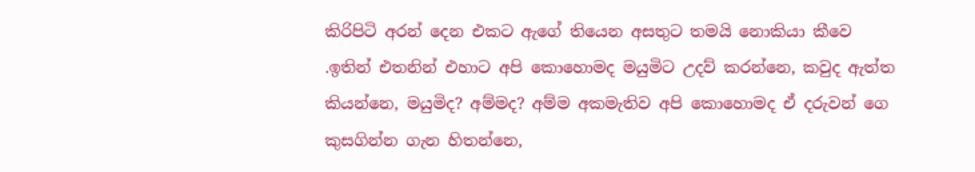කිරිපිටි අරන් දෙන එකට ඇගේ තියෙන අසතුට තමයි නොකියා කීවෙ
.ඉතින් එතනින් එහාට අපි කොහොමද මයුමිට උදව් කරන්නෙ, කවුද ඇත්ත කියන්නෙ, මයුමිද? අම්මද? අම්ම අකමැතිව අපි කොහොමද ඒ දරුවන් ගෙ කුසගින්න ගැන හිතන්නෙ,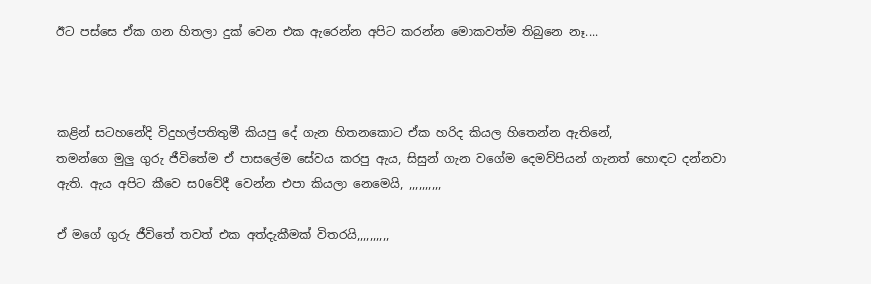ඊට පස්සෙ ඒක ගන හිතලා දුක් වෙන එක ඇරෙන්න අපිට කරන්න මොකවත්ම තිබුනෙ නෑ....



කළින් සටහනේදි විදුහල්පතිතුමී කියපු දේ ගැන හිතනකොට ඒක හරිද කියල හිතෙන්න ඇතිනේ,
තමන්ගෙ මුලු ගුරු ජීවිතේම ඒ පාසලේම සේවය කරපු ඇය, සිසුන් ගැන වගේම දෙමව්පියන් ගැනත් හොඳට දන්නවා ඇති. ඇය අපිට කීවෙ ස0වේදී වෙන්න එපා කියලා නෙමෙයි, ,,,,,,,,,,

ඒ මගේ ගුරු ජීවිතේ තවත් එක අත්දැකීමක් විතරයි,,,,,,,,,,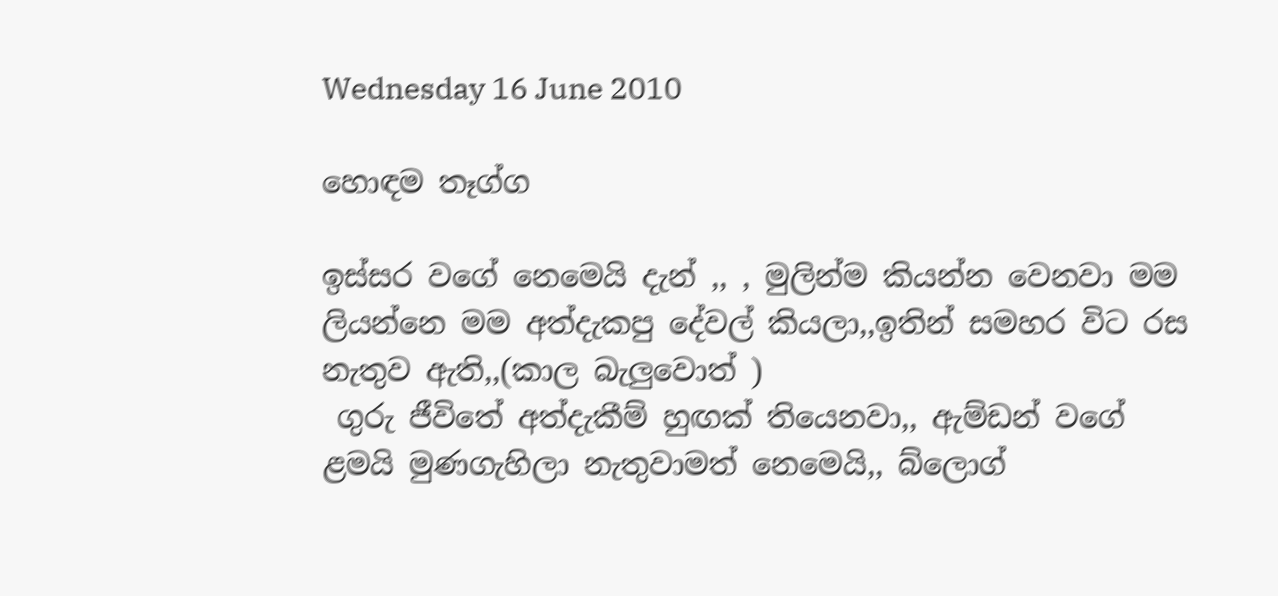Wednesday 16 June 2010

හොඳම තෑග්ග

ඉස්සර වගේ නෙමෙයි දැන් ,, , මුලින්ම කියන්න වෙනවා මම ලියන්නෙ මම අත්දැකපු දේවල් කියලා,,ඉතින් සමහර විට රස නැතුව ඇති,,(කාල බැලුවොත් )
 ගුරු ජීවිතේ අත්දැකීම් හුඟක් තියෙනවා,, ඇම්ඩන් වගේ ළමයි මුණගැහිලා නැතුවාමත් නෙමෙයි,, බ්ලොග්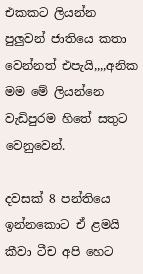එකකට ලියන්න පුලුවන් ජාතියෙ කතා වෙන්නත් එපැයි,,,,අනික මම මේ ලියන්නෙ වැඩිපුරම හිතේ සතුට වෙනුවෙන්.

දවසක් 8 පන්තියෙ ඉන්නකොට ඒ ළමයි කීවා ටීච අපි හෙට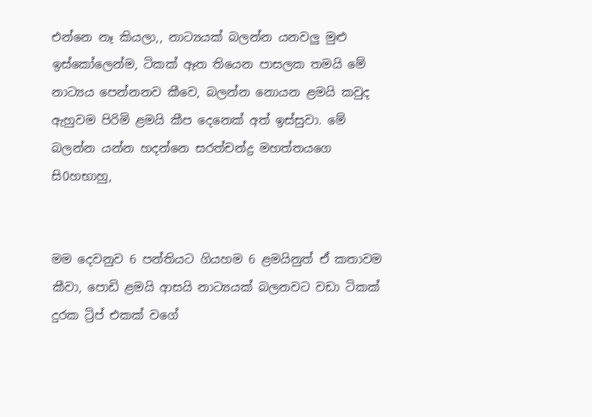එන්නෙ නෑ කියලා,, නාට්‍යයක් බලන්න යනවලු මුළු ඉස්කෝලෙන්ම, ටිකක් ඈත තියෙන පාසලක තමයි මේ නාට්‍යය පෙන්නනව කීවෙ, බලන්න නොයන ළමයි කවුද ඇහුවම පිරිමි ළමයි කීප දෙනෙක් අත් ඉස්සුවා. මේ බලන්න යන්න හදන්නෙ සරත්චන්ද්‍ර මහත්තයගෙ සි0හභාහු,


මම දෙවනුව 6 පන්තියට ගියහම 6 ළමයිනුත් ඒ කතාවම කීවා, පොඩි ළමයි ආසයි නාට්‍යයක් බලනවට වඩා ටිකක් දුරක ට්‍රිප් එකක් වගේ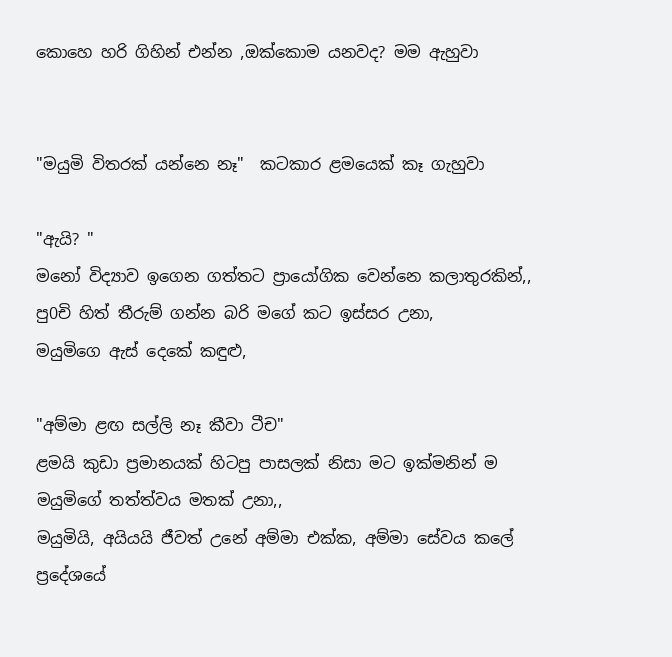කොහෙ හරි ගිහින් එන්න ,ඔක්කොම යනවද? මම ඇහුවා


"මයුමි විතරක් යන්නෙ නෑ"  කටකාර ළමයෙක් කෑ ගැහුවා

"ඇයි? "
මනෝ විද්‍යාව ඉගෙන ගත්තට ප්‍රායෝගික වෙන්නෙ කලාතුරකින්,, පු0චි හිත් තීරුම් ගන්න බරි මගේ කට ඉස්සර උනා,
මයුමිගෙ ඇස් දෙකේ කඳුළු,

"අම්මා ළඟ සල්ලි නෑ කීවා ටීච"
ළමයි කුඩා ප්‍රමානයක් හිටපු පාසලක් නිසා මට ඉක්මනින් ම මයුමිගේ තත්ත්වය මතක් උනා,,
මයුමියි, අයියයි ජීවත් උනේ අම්මා එක්ක, අම්මා සේවය කලේ ප්‍රදේශයේ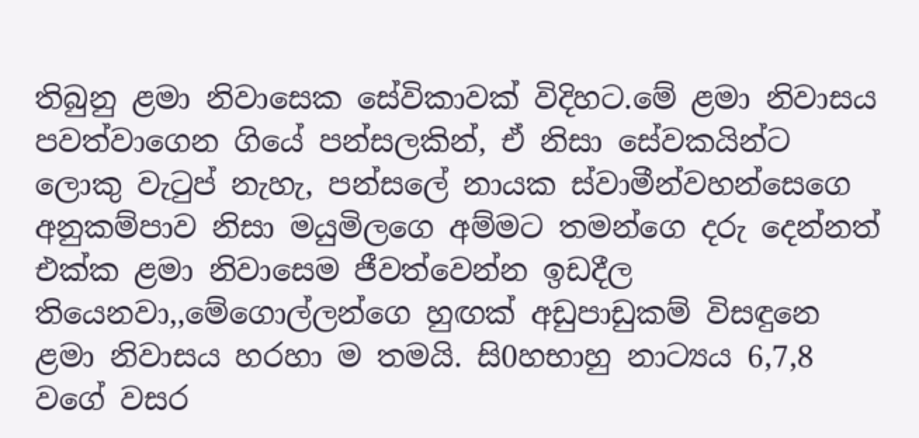තිබුනු ළමා නිවාසෙක සේවිකාවක් විදිහට.මේ ළමා නිවාසය පවත්වාගෙන ගියේ පන්සලකින්, ඒ නිසා සේවකයින්ට ලොකු වැටුප් නැහැ, පන්සලේ නායක ස්වාමීන්වහන්සෙගෙ අනුකම්පාව නිසා මයුමිලගෙ අම්මට තමන්ගෙ දරු දෙන්නත් එක්ක ළමා නිවාසෙම ජීවත්වෙන්න ඉඩදීල තියෙනවා,,මේගොල්ලන්ගෙ හුඟක් අඩුපාඩුකම් විසඳුනෙ ළමා නිවාසය හරහා ම තමයි. සි0හභාහු නාට්‍යය 6,7,8 වගේ වසර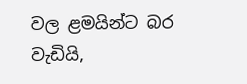වල ළමයින්ට බර වැඩියි,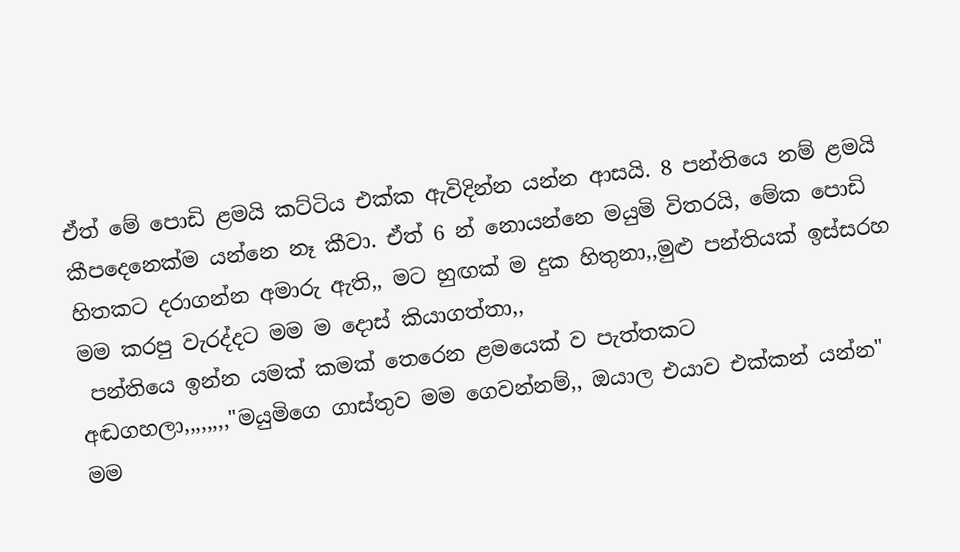ඒත් මේ පොඩි ළමයි කට්ටිය එක්ක ඇවිදින්න යන්න ආසයි. 8 පන්තියෙ නම් ළමයි කීපදෙනෙක්ම යන්නෙ නෑ කීවා. ඒත් 6 න් නොයන්නෙ මයුමි විතරයි, මේක පොඩි හිතකට දරාගන්න අමාරු ඇති,, මට හුඟක් ම දුක හිතුනා,,මුළු පන්තියක් ඉස්සරහ මම කරපු වැරද්දට මම ම දොස් කියාගත්තා,,
 පන්තියෙ ඉන්න යමක් කමක් තෙරෙන ළමයෙක් ව පැත්තකට අඬගහලා,,,,,,,,"මයුමිගෙ ගාස්තුව මම ගෙවන්නම්,, ඔයාල එයාව එක්කන් යන්න"  මම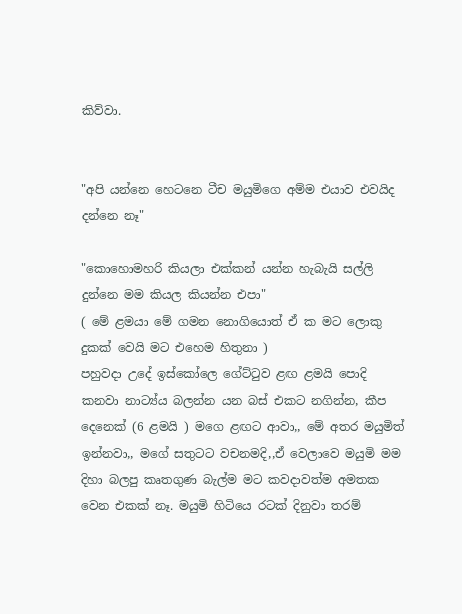කිව්වා.


"අපි යන්නෙ හෙටනෙ ටීච මයුමිගෙ අම්ම එයාව එවයිද දන්නෙ නෑ"

"කොහොමහරි කියලා එක්කන් යන්න හැබැයි සල්ලි දුන්නෙ මම කියල කියන්න එපා"
( මේ ළමයා මේ ගමන නොගියොත් ඒ ක මට ලොකු දුකක් වෙයි මට එහෙම හිතුනා )
පහුවදා උදේ ඉස්කෝලෙ ගේට්ටුව ළඟ ළමයි පොදි කනවා නාට්‍ය්ය බලන්න යන බස් එකට නගින්න, කීප දෙනෙක් (6 ළමයි ) මගෙ ළඟට ආවා,, මේ අතර මයුමිත් ඉන්නවා,, මගේ සතුටට වචනමදි,,ඒ වෙලාවෙ මයුමි මම දිහා බලපු කෘතගුණ බැල්ම මට කවදාවත්ම අමතක වෙන එකක් නෑ. මයුමි හිටියෙ රටක් දිනුවා තරම්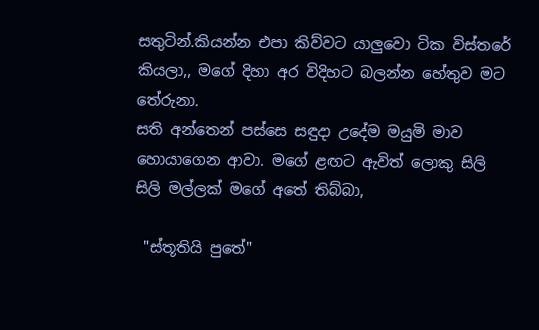සතුටින්.කියන්න එපා කිව්වට යාලුවො ටික විස්තරේ කියලා,, මගේ දිහා අර විදිහට බලන්න හේතුව මට තේරුනා.
සති අන්තෙන් පස්සෙ සඳුදා උදේම මයුමි මාව හොයාගෙන ආවා. මගේ ළඟට ඇවිත් ලොකු සිලි සිලි මල්ලක් මගේ අතේ තිබ්බා,

 "ස්තූතියි පුතේ"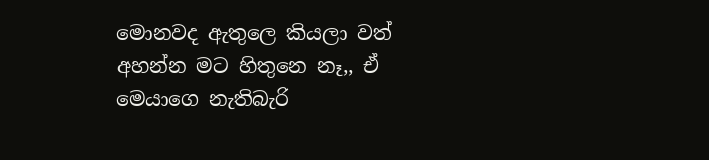මොනවද ඇතුලෙ කියලා වත් අහන්න මට හිතුනෙ නෑ,, ඒ මෙයාගෙ නැතිබැරි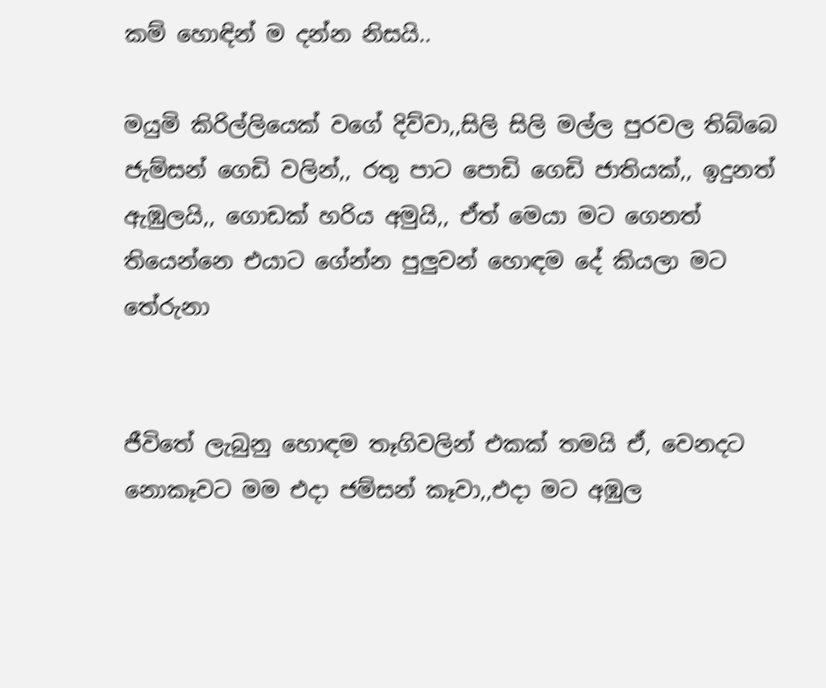කම් හොඳින් ම දන්න නිසයි..

මයුමි කිරිල්ලියෙක් වගේ දිව්වා,,සිලි සිලි මල්ල පුරවල තිබ්බෙ ජැම්සන් ගෙඩි වලින්,, රතු පාට පොඩි ගෙඩි ජාතියක්,, ඉදුනත් ඇඹුලයි,, ගොඩක් හරිය අමුයි,, ඒත් මෙයා මට ගෙනත් තියෙන්නෙ එයාට ගේන්න පුලුවන් හොඳම දේ කියලා මට තේරුනා


ජීවිතේ ලැබුනු හොඳම තෑගිවලින් එකක් තමයි ඒ, වෙනදට නොකෑවට මම එදා ජම්සන් කෑවා,,එදා මට අඹුල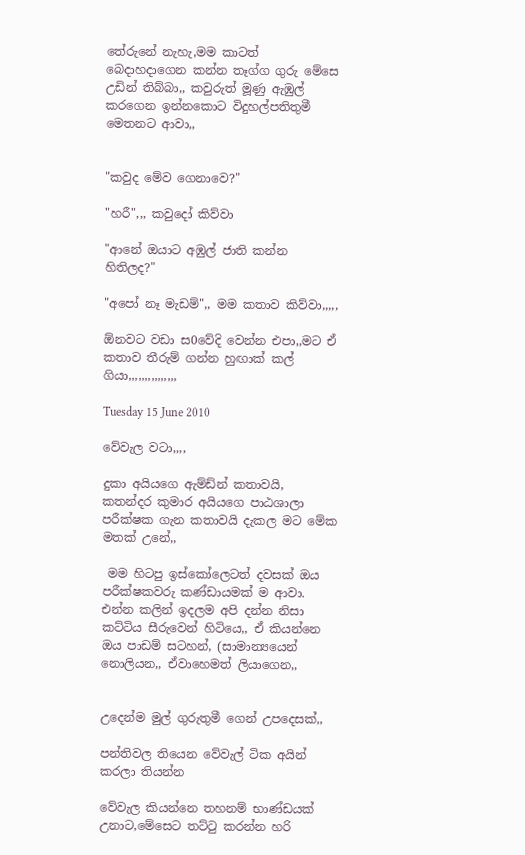තේරුනේ නැහැ,මම කාටත් බෙදාහදාගෙන කන්න තෑග්ග ගුරු මේසෙ උඩින් තිබ්බා,, කවුරුත් මූණු ඇඹුල් කරගෙන ඉන්නකොට විදුහල්පතිතුමී මෙතනට ආවා,,


"කවුද මේව ගෙනාවෙ?"

"හරී",,, කවුදෝ කිව්වා

"ආනේ ඔයාට අඹුල් ජාති කන්න හිතිලද?"

"අපෝ නෑ මැඩම්",, මම කතාව කිව්වා,,,,,

ඕනවට වඩා ස0වේදි වෙන්න එපා,,මට ඒ කතාව තීරුම් ගන්න හුඟාක් කල් ගියා,,,,,,,,,,,,,,,

Tuesday 15 June 2010

වේවැල වටා,,,,

දුකා අයියගෙ ඇම්ඩ්න් කතාවයි, කතන්දර කුමාර අයියගෙ පාඨශාලා පරීක්ෂක ගැන කතාවයි දැකල මට මේක මතක් උනේ,,

 මම හිටපු ඉස්කෝලෙටත් දවසක් ඔය පරීක්ෂකවරු කණ්ඩායමක් ම ආවා. එන්න කලින් ඉදලම අපි දන්න නිසා කට්ටිය සීරුවෙන් හිටියෙ,, ඒ කියන්නෙ ඔය පාඩම් සටහන්, (සාමාන්‍යයෙන් නොලියන,, ඒවාහෙමත් ලියාගෙන,,


උදෙන්ම මුල් ගුරුතුමී ගෙන් උපදෙසක්,,

පන්තිවල තියෙන වේවැල් ටික අයින් කරලා තියන්න

වේවැල කියන්නෙ තහනම් භාණ්ඩයක් උනාට,මේසෙට තට්ටු කරන්න හරි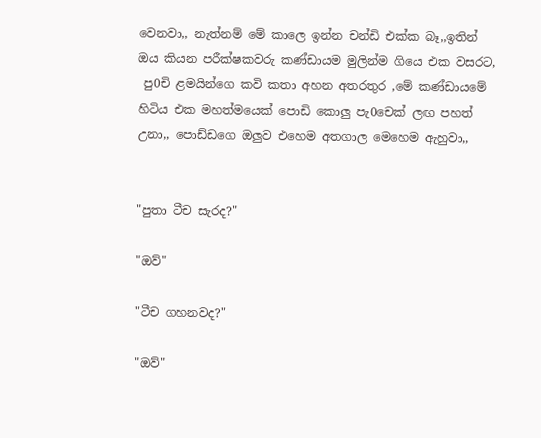වෙනවා,, නැත්නම් මේ කාලෙ ඉන්න චන්ඩි එක්ක බෑ,,ඉතින් ඔය කියන පරීක්ෂකවරු කණ්ඩායම මුලින්ම ගියෙ එක වසරට,
 පු0චි ළමයින්ගෙ කවි කතා අහන අතරතුර ,මේ කණ්ඩායමේ හිටිය එක මහත්මයෙක් පොඩි කොලු පැ0චෙක් ලඟ පහත් උනා,, පොඩ්ඩගෙ ඔලුව එහෙම අතගාල මෙහෙම ඇහුවා,,


"පුතා ටීච සැරද?"

"ඔව්"

"ටීච ගහනවද?"

"ඔව්"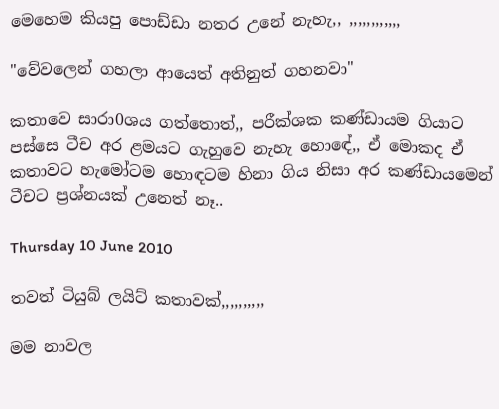මෙහෙම කියපු පොඩ්ඩා නතර උනේ නැහැ,, ,,,,,,,,,,,,

"වේවලෙන් ගහලා ආයෙත් අතිනුත් ගහනවා"

කතාවෙ සාරා0ශය ගත්තොත්,, පරීක්ශක කණ්ඩායම ගියාට පස්සෙ ටීච අර ළමයට ගැහුවෙ නැහැ හොඳේ,, ඒ මොකද ඒ කතාවට හැමෝටම හොඳටම හිනා ගිය නිසා අර කණ්ඩායමෙන් ටීචට ප්‍රශ්නයක් උනෙත් නෑ..

Thursday 10 June 2010

තවත් ටියුබ් ලයිට් කතාවක්,,,,,,,,,,

මම නාවල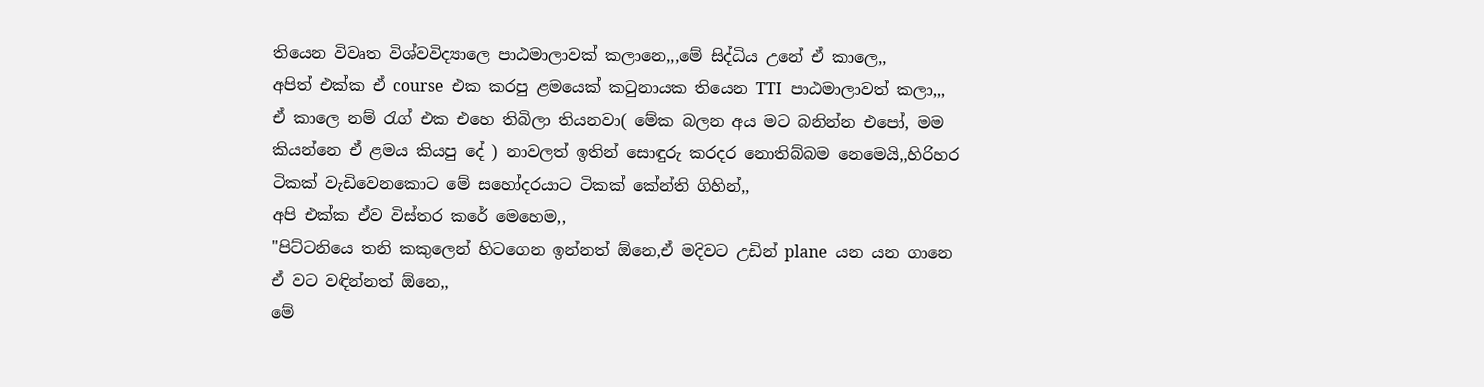තියෙන විවෘත විශ්වවිද්‍යාලෙ පාඨමාලාවක් කලානෙ,,,මේ සිද්ධිය උනේ ඒ කාලෙ,,
අපිත් එක්ක ඒ course  එක කරපු ළමයෙක් කටුනායක තියෙන TTI  පාඨමාලාවත් කලා,,, ඒ කාලෙ නම් රැග් එක එහෙ තිබිලා තියනවා( මේක බලන අය මට බනින්න එපෝ, මම කියන්නෙ ඒ ළමය කියපු දේ ) නාවලත් ඉතින් සොඳුරු කරදර නොතිබ්බම නෙමෙයි,,හිරිහර ටිකක් වැඩිවෙනකොට මේ සහෝදරයාට ටිකක් කේන්ති ගිහින්,,
අපි එක්ක ඒව විස්තර කරේ මෙහෙම,,
"පිට්ටනියෙ තනි කකුලෙන් හිටගෙන ඉන්නත් ඕනෙ,ඒ මදිවට උඩින් plane  යන යන ගානෙ ඒ වට වඳින්නත් ඕනෙ,,
මේ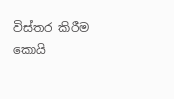විස්තර කිරීම කොයි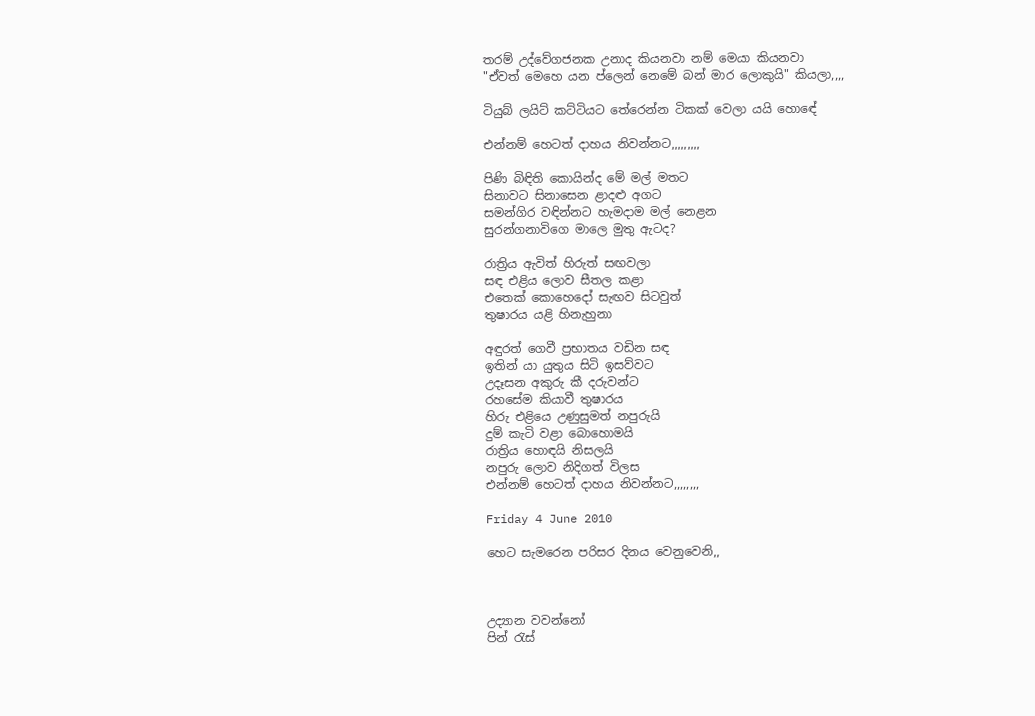තරම් උද්වේගජනක උනාද කියනවා නම් මෙයා කියනවා
"ඒවත් මෙහෙ යන ප්ලෙන් නෙමේ බන් මාර ලොකුයි" කියලා,,,,

ටියුබ් ලයිට් කට්ටියට තේරෙන්න ටිකක් වෙලා යයි හොඳේ

එන්නම් හෙටත් දාහය නිවන්නට,,,,,,,,,

පිණි බිඳිති කොයින්ද මේ මල් මතට
සිනාවට සිනාසෙන ළාදළු අගට
සමන්ගිර වඳින්නට හැමදාම මල් නෙළන
සුරන්ගනාවිගෙ මාලෙ මුතු ඇටද?

රාත්‍රිය ඇවිත් හිරුත් සඟවලා
සඳ එළිය ලොව සීතල කළා
එතෙක් කොහෙදෝ සැඟව සිටවුත්
තුෂාරය යළි හිනැහුනා

අඳුරත් ගෙවී ප්‍රභාතය වඩින සඳ
ඉතින් යා යුතුය සිටි ඉසව්වට
උදෑසන අකුරු කී දරුවන්ට
රහසේම කියාවී තුෂාරය
හිරු එළියෙ උණුසුමත් නපුරුයි
දුම් කැටි වළා බොහොමයි
රාත්‍රිය හොඳයි නිසලයි
නපුරු ලොව නිදිගත් විලස
එන්නම් හෙටත් දාහය නිවන්නට,,,,,,,,

Friday 4 June 2010

හෙට සැමරෙන පරිසර දිනය වෙනුවෙනි,,



උද්‍යාන වවන්නෝ
පින් රැස්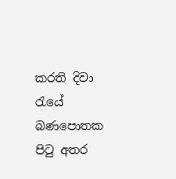කරති දිවා රැයේ
බණපොතක පිටු අතර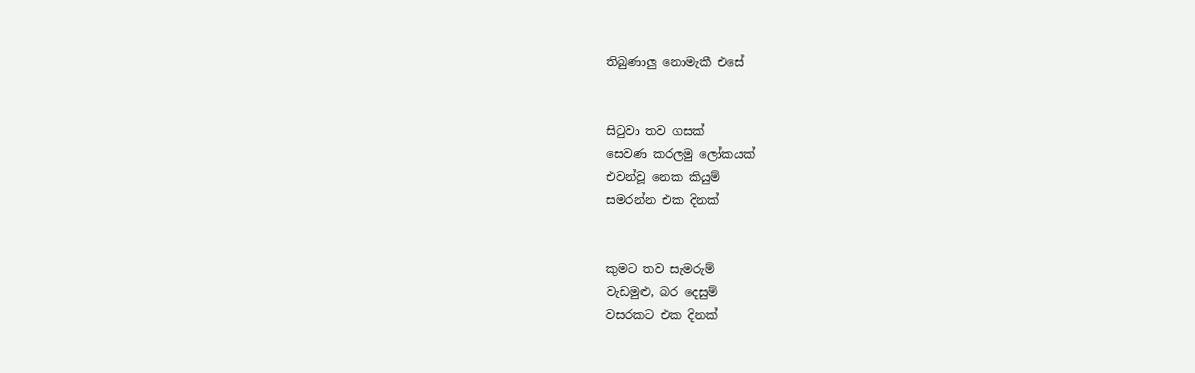තිබුණාලු නොමැකී එසේ


සිටුවා තව ගසක්
සෙවණ කරලමු ලෝකයක්
එවන්වූ නෙක කියුම්
සමරන්න එක දිනක්


කුමට තව සැමරුම්
වැඩමුළු, බර දෙසුම්
වසරකට එක දිනක්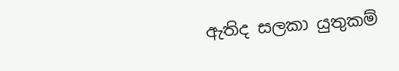ඇතිද සලකා යුතුකම්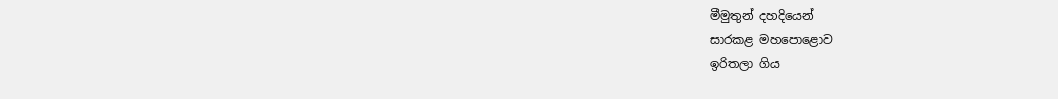මීමුතුන් දහදියෙන්
සාරකළ මහපොළොව
ඉරිතලා ගිය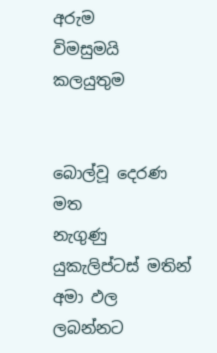අරුම
විමසුමයි කලයුතුම


බොල්වූ දෙරණ මත
නැගුණු යුකැලිප්ටස් මතින්
අමා ඵල ලබන්නට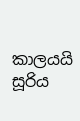කාලයයි සූරිය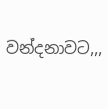වන්දනාවට,,,